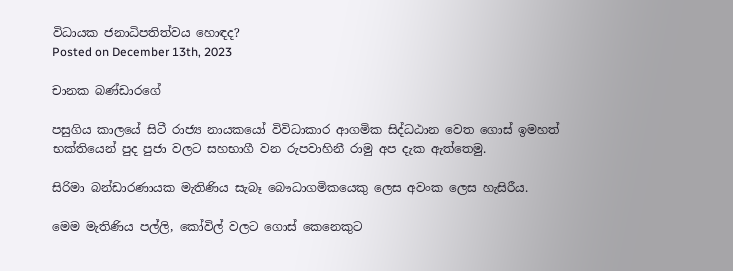විධායක ජනාධිපතිත්වය හොඳද?
Posted on December 13th, 2023

චානක බණ්ඩාරගේ

පසුගිය කාලයේ සිටී රාජ්‍ය නායකයෝ විවිධාකාර ආගමික සිද්ධඨාන වෙත ගොස් ඉමහත් භක්තියෙන් පුද පුජා වලට සහභාගී වන රුපවාහිනී රාමු අප දැක ඇත්තෙමු.

සිරිමා බන්ඩාරණායක මැතිණිය සැබෑ බෞධාගමිකයෙකු ලෙස අවංක ලෙස හැසිරීය.

මෙම මැතිණිය පල්ලි, කෝවිල් වලට ගොස් කෙනෙකුට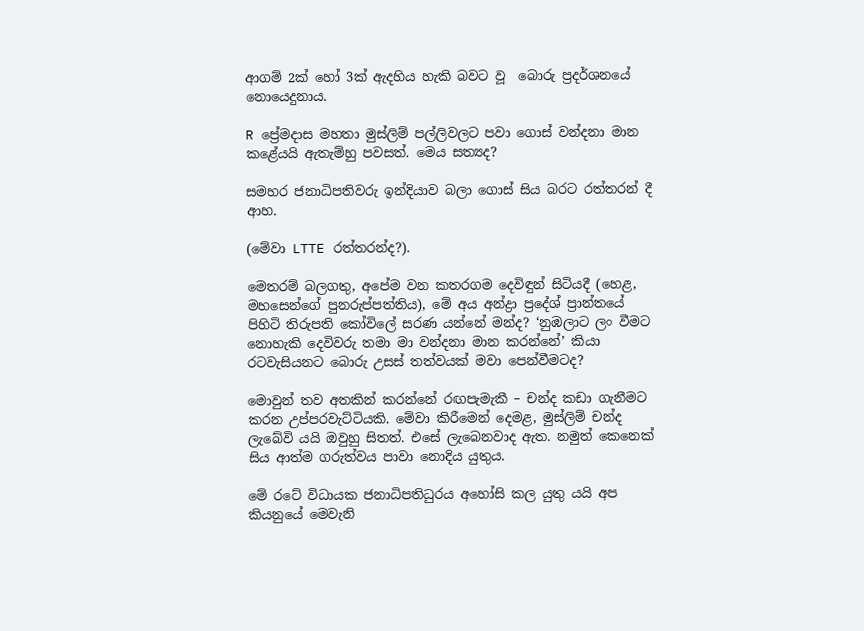ආගම් 2ක් හෝ 3ක් ඇදහිය හැකි බවට වූ  බොරු ප්‍රදර්ශනයේ නොයෙදුනාය.

R ප්‍රේමදාස මහතා මුස්ලිම් පල්ලිවලට පවා ගොස් වන්දනා මාන කළේයයි ඇතැම්හු පවසත්. මෙය සත්‍යද?

සමහර ජනාධිපතිවරු ඉන්දියාව බලා ගොස් සිය බරට රත්තරන් දී ආහ.

(මේවා LTTE රත්තරන්ද?).

මෙතරම් බලගතු, අපේම වන කතරගම දෙවිඳුන් සිටියදී (හෙළ, මහසෙන්ගේ පුනරුප්පත්තිය), මේ අය අන්ද්‍රා ප්‍රදේශ් ප්‍රාන්තයේ පිහිටි තිරුපති කෝවිලේ සරණ යන්නේ මන්ද? ‘නුඹලාට ලං වීමට නොහැකි දෙවිවරු තමා මා වන්දනා මාන කරන්නේ’ කියා රටවැසියනට බොරු උසස් තත්වයක් මවා පෙන්වීමටද?

මොවුන් තව අතකින් කරන්නේ රඟපැමැකී – චන්ද කඩා ගැනීමට  කරන උප්පරවැට්ටියකි. මේවා කිරීමෙන් දෙමළ, මුස්ලිම් චන්ද ලැබේවි යයි ඔවුහු සිතත්. එසේ ලැබෙනවාද ඇත. නමුත් කෙනෙක් සිය ආත්ම ගරුත්වය පාවා නොදිය යුතුය.

මේ රටේ විධායක ජනාධිපතිධුරය අහෝසි කල යුතු යයි අප කියනුයේ මෙවැනි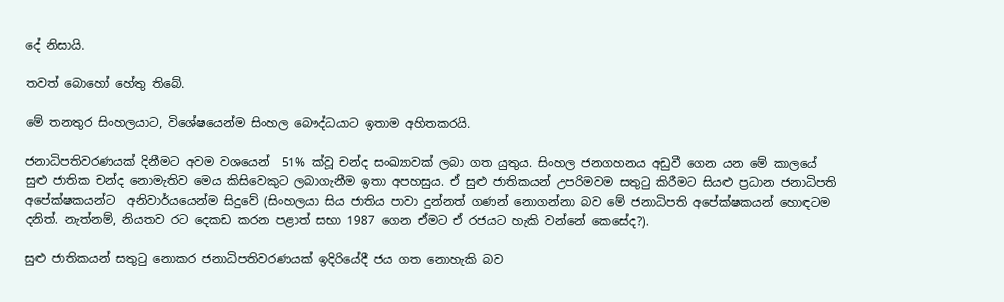දේ නිසායි.

තවත් බොහෝ හේතු තිබේ.

මේ තනතුර සිංහලයාට, විශේෂයෙන්ම සිංහල බෞද්ධයාට ඉතාම අහිතකරයි.

ජනාධිපතිවරණයක් දිනීමට අවම වශයෙන්  51% ක්වූ චන්ද සංඛ්‍යාවක් ලබා ගත යුතුය. සිංහල ජනගහනය අඩුවී ගෙන යන මේ කාලයේ සුළු ජාතික චන්ද නොමැතිව මෙය කිසිවෙකුට ලබාගැනීම ඉතා අපහසුය. ඒ සුළු ජාතිකයන් උපරිමවම සතුටු කිරීමට සියළු ප්‍රධාන ජනාධිපති අපේක්ෂකයන්ට  අනිවාර්යයෙන්ම සිදුවේ (සිංහලයා සිය ජාතිය පාවා දුන්නත් ගණන් නොගන්නා බව මේ ජනාධිපති අපේක්ෂකයන් හොඳටම දනිත්. නැත්නම්, නියතව රට දෙකඩ කරන පළාත් සභා 1987 ගෙන ඒමට ඒ රජයට හැකි වන්නේ කෙසේද?).

සුළු ජාතිකයන් සතුටු නොකර ජනාධිපතිවරණයක් ඉදිරියේදී ජය ගත නොහැකි බව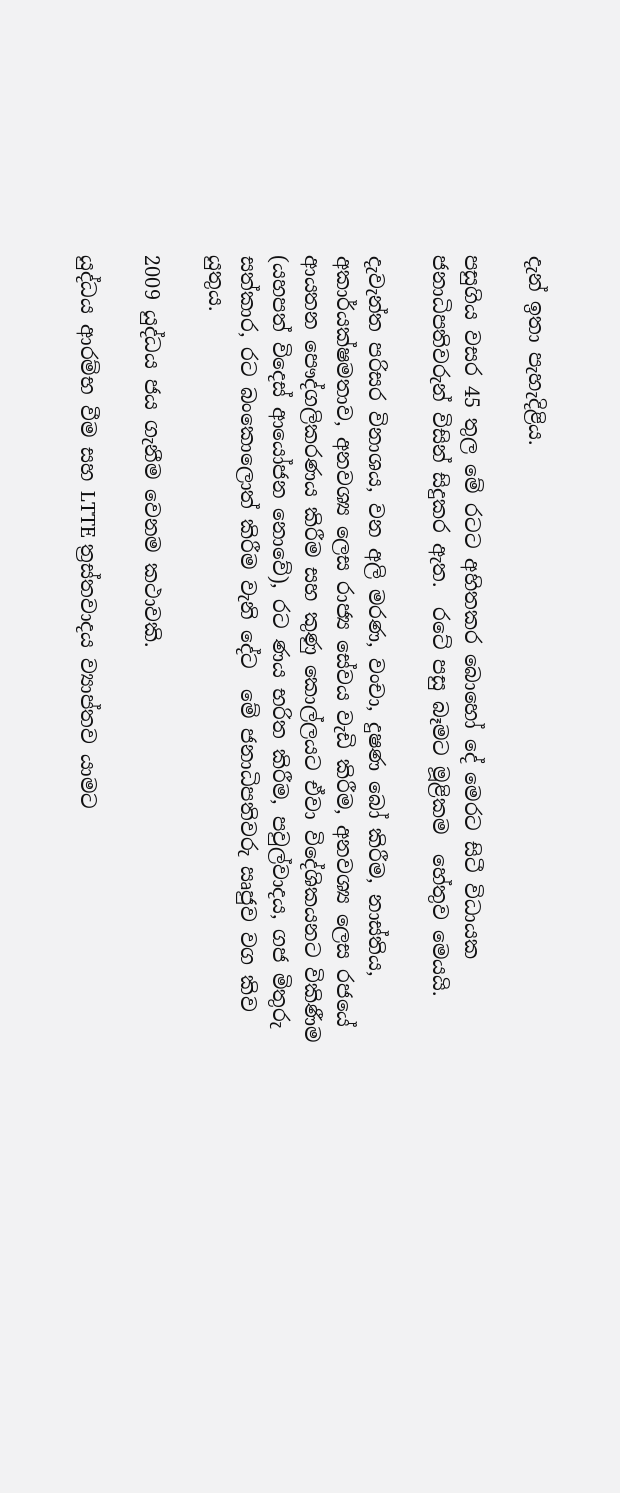දැන් ඉතා පැහැදිළිය.

පසුගිය වසර 45 තුල මේ රටට අහිතකර බොහෝ දේ මෙරට සිටී විධායක ජනාධිපතිවරුන් විසින් සිදුකර ඇත.  රටේ පසු බෑමට මූළිකම  හේතුව මෙයයි.

දැවැන්ත පරිසර විනාශය, වන අලි මරණ, වංචා, දුෂණ බෝ කිරීම, නාස්තිය, අකාර්යක්ෂමතාව, අනවශ්‍ය ලෙස රාජ්‍ය සේවය වැඩි කිරීම, අනවශ්‍ය ලෙස රජයේ ආයතන පෞද්ගලිකරණය කිරීම සහ කුණු කොල්ලයට ඒවා විදේශිකයනට විකිණීම  (යහපත් විදෙස් ආයෝජන නොවේ), රට ණය භරිත කිරීම, පවුල්වාදය, ගජ මිතුරු සත්කාර, රට බංකොලොත් කිරීම වැනි දේට  මේ ජනාධිපතිවරු ඍජුව වග කිව යුතුය.

2009 යුද්ධය ජය ගැනීම වෙනම කථාවකි.

යුද්ධය ආරම්භ වීම සහ LTTE ත්‍රස්තවාදය ව්‍යාප්තව යාමට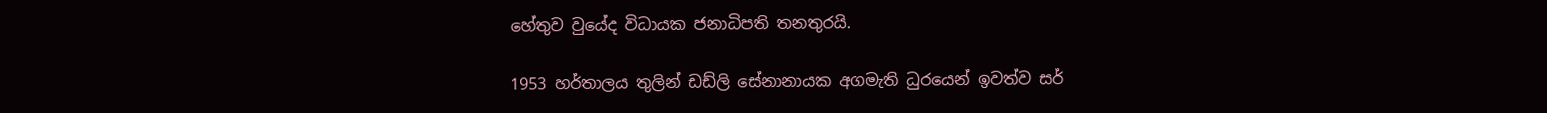හේතුව වුයේද විධායක ජනාධිපති තනතුරයි.

1953 හර්තාලය තුලින් ඩඩ්ලි සේනානායක අගමැති ධුරයෙන් ඉවත්ව සර්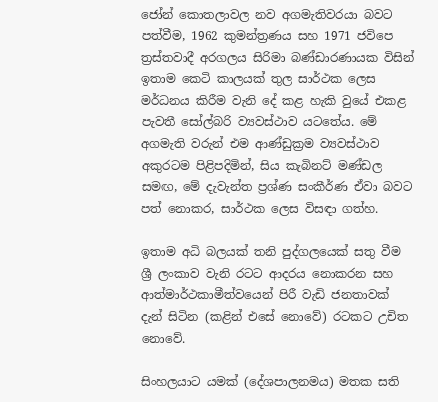ජෝන් කොතලාවල නව අගමැතිවරයා බවට පත්වීම, 1962 කුමන්ත්‍රණය සහ 1971 ජවිපෙ ත්‍රස්තවාදී අරගලය සිරිමා බණ්ඩාරණායක විසින් ඉතාම කෙටි කාලයක් තුල සාර්ථක ලෙස මර්ධනය කිරීම වැනි දේ කළ හැකි වුයේ එකළ පැවතී සෝල්බරි ව්‍යවස්ථාව යටතේය. මේ අගමැති වරුන් එම ආණ්ඩුක්‍රම ව්‍යවස්ථාව අකුරටම පිළිපදිමින්, සිය කැබිනට් මණ්ඩල සමඟ, මේ දැවැන්ත ප්‍රශ්ණ සංකීර්ණ ඒවා බවට පත් නොකර, සාර්ථක ලෙස විසඳා ගත්හ.

ඉතාම අධි බලයක් තනි පුද්ගලයෙක් සතු වීම ශ්‍රී ලංකාව වැනි රටට ආදරය නොකරන සහ ආත්මාර්ථකාමීත්වයෙන් පිරී වැඩි ජනතාවක් දැන් සිටින (කළින් එසේ නොවේ) රටකට උචිත නොවේ.

සිංහලයාට යමක් (දේශපාලනමය) මතක සති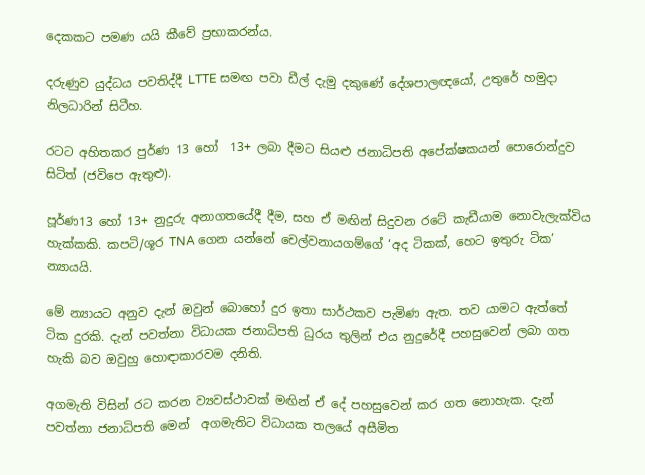දෙකකට පමණ යයි කීවේ ප්‍රභාකරන්ය.

දරුණුව යුද්ධය පවතිද්දී LTTE සමඟ පවා ඩීල් දැමු දකුණේ දේශපාලඥයෝ, උතුරේ හමුදා නිලධාරින් සිටීහ.

රටට අහිතකර පුර්ණ 13 හෝ  13+ ලබා දීමට සියළු ජනාධිපති අපේක්ෂකයන් පොරොන්දුව සිටිත් (ජවිපෙ ඇතුළු).

පූර්ණ13 හෝ 13+ නුදුරු අනාගතයේදී දීම, සහ ඒ මඟින් සිදුවන රටේ කැඩීයාම නොවැලැක්විය හැක්කකි. කපටි/ශූර TNA ගෙන යන්නේ චෙල්වනායගම්ගේ ‘අද ටිකක්, හෙට ඉතුරු ටික’ න්‍යායයි.

මේ න්‍යායට අනුව දැන් ඔවුන් බොහෝ දුර ඉතා සාර්ථකව පැමිණ ඇත. තව යාමට ඇත්තේ ටික දුරකි. දැන් පවත්නා විධායක ජනාධිපති ධුරය තුලින් එය නුදුරේදී පහසුවෙන් ලබා ගත හැකි බව ඔවුහු හොඳාකාරවම දනිති.

අගමැති විසින් රට කරන ව්‍යවස්ථාවක් මඟින් ඒ දේ පහසුවෙන් කර ගත නොහැක. දැන් පවත්නා ජනාධිපති මෙන්  අගමැතිට විධායක තලයේ අසීමිත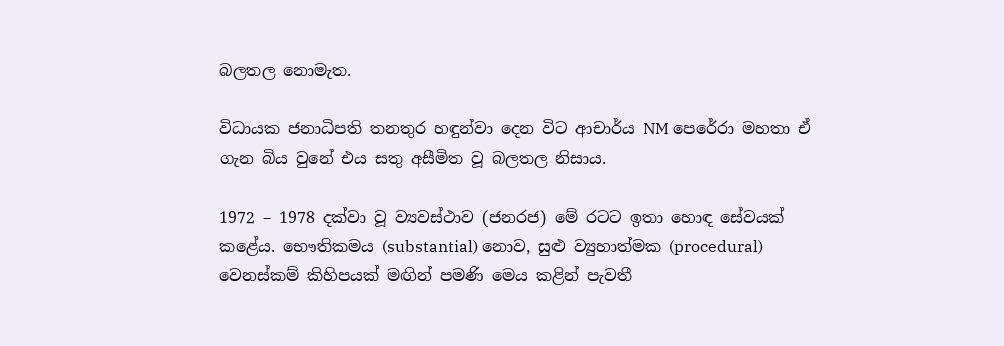බලතල නොමැත.

විධායක ජනාධිපති තනතුර හඳුන්වා දෙන විට ආචාර්ය NM පෙරේරා මහතා ඒ ගැන බිය වුනේ එය සතු අසීමිත වූ බලතල නිසාය.

1972 – 1978 දක්වා වූ ව්‍යවස්ථාව (ජනරජ) මේ රටට ඉතා හොඳ සේවයක් කළේය. භෞතිකමය (substantial) නොව, සුළු ව්‍යුහාත්මක (procedural) වෙනස්කම් කිහිපයක් මඟින් පමණි මෙය කළින් පැවතී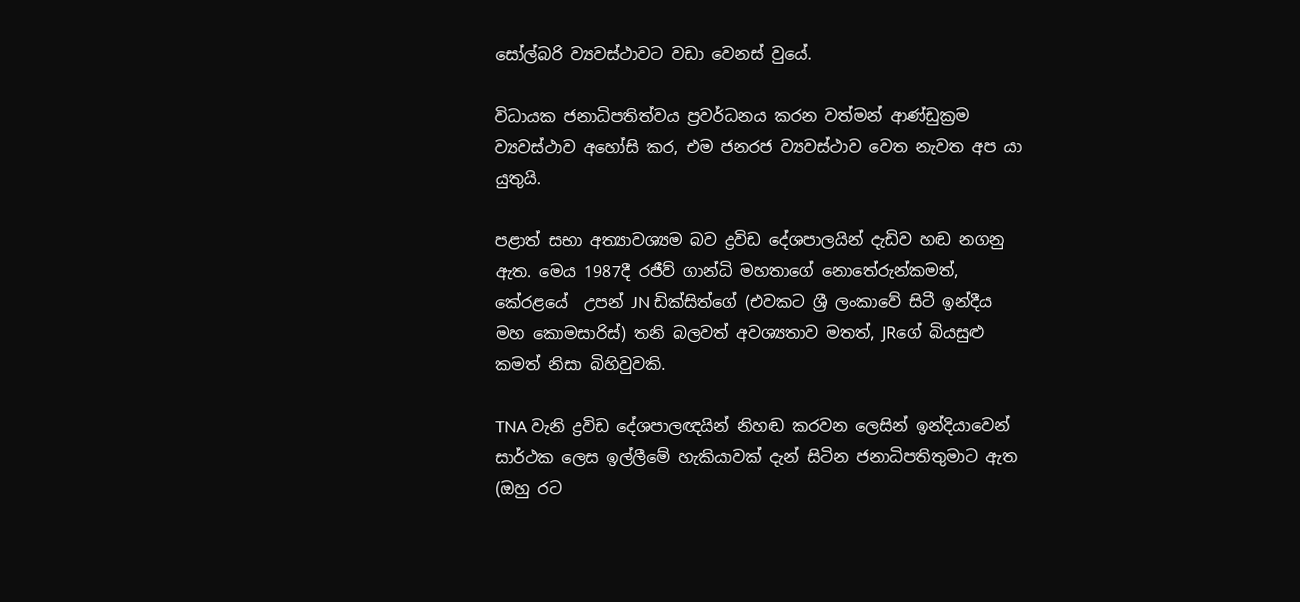සෝල්බරි ව්‍යවස්ථාවට වඩා වෙනස් වුයේ.

විධායක ජනාධිපතිත්වය ප්‍රවර්ධනය කරන වත්මන් ආණ්ඩුක්‍රම ව්‍යවස්ථාව අහෝසි කර, එම ජනරජ ව්‍යවස්ථාව වෙත නැවත අප යා යුතුයි.

පළාත් සභා අත්‍යාවශ්‍යම බව ද්‍රවිඩ දේශපාලයින් දැඩිව හඬ නගනු ඇත. මෙය 1987දී රජීව් ගාන්ධි මහතාගේ නොතේරුන්කමත්, කේරළයේ  උපන් JN ඩික්සිත්ගේ (එවකට ශ්‍රී ලංකාවේ සිටී ඉන්දීය මහ කොමසාරිස්) තනි බලවත් අවශ්‍යතාව මතත්, JRගේ බියසුළු කමත් නිසා බිහිවුවකි.

TNA වැනි ද්‍රවිඩ දේශපාලඥයින් නිහඬ කරවන ලෙසින් ඉන්දියාවෙන් සාර්ථක ලෙස ඉල්ලීමේ හැකියාවක් දැන් සිටින ජනාධිපතිතුමාට ඇත (ඔහු රට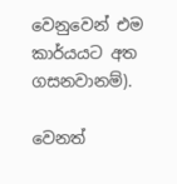වෙනුවෙන් එම කාර්යයට අත ගසනවානම්).

වෙනත්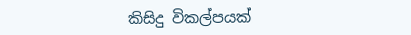කිසිදු විකල්පයක්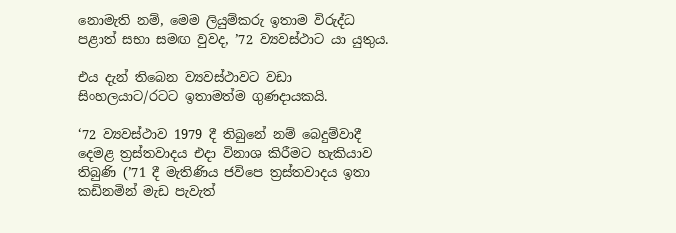නොමැති නම්, මෙම ලියුම්කරු ඉතාම විරුද්ධ පළාත් සභා සමඟ වුවද, ’72 ව්‍යවස්ථාට යා යුතුය.

එය දැන් තිබෙන ව්‍යවස්ථාවට වඩා සිංහලයාට/රටට ඉතාමත්ම ගුණදායකයි.

‘72 ව්‍යවස්ථාව 1979 දී තිබුනේ නම් බෙදුම්වාදී දෙමළ ත්‍රස්තවාදය එදා විනාශ කිරීමට හැකියාව තිබුණි (’71 දී මැතිණිය ජවිපෙ ත්‍රස්තවාදය ඉතා කඩිනමින් මැඩ පැවැත්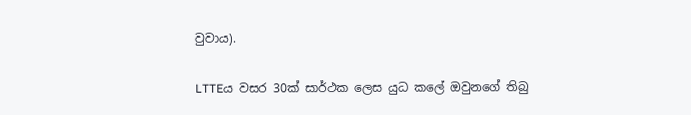වුවාය).

LTTEය වසර 30ක් සාර්ථක ලෙස යුධ කලේ ඔවුනගේ තිබු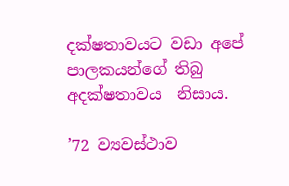දක්ෂතාවයට වඩා අපේ පාලකයන්ගේ තිබු අදක්ෂතාවය  නිසාය.

’72 ව්‍යවස්ථාව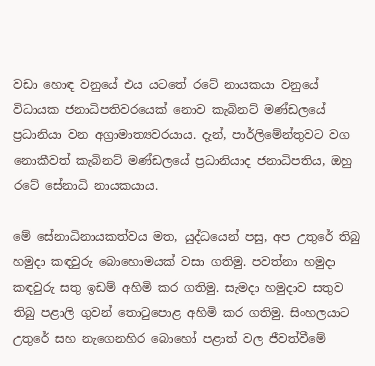වඩා හොඳ වනුයේ එය යටතේ රටේ නායකයා වනුයේ විධායක ජනාධිපතිවරයෙක් නොව කැබිනට් මණ්ඩලයේ ප්‍රධානියා වන අග්‍රාමාත්‍යවරයාය. දැන්, පාර්ලිමේන්තුවට වග නොකීවත් කැබිනට් මණ්ඩලයේ ප්‍රධානියාද ජනාධිපතිය, ඔහු රටේ සේනාධි නායකයාය.

මේ සේනාධිනායකත්වය මත, යුද්ධයෙන් පසු, අප උතුරේ තිබු හමුදා කඳවුරු බොහොමයක් වසා ගතිමු. පවත්නා හමුදා කඳවුරු සතු ඉඩම් අහිමි කර ගතිමු. සැමදා හමුදාව සතුව තිබු පළාලි ගුවන් තොටුපොළ අහිමි කර ගතිමු. සිංහලයාට උතුරේ සහ නැගෙනහිර බොහෝ පළාත් වල ජීවත්වීමේ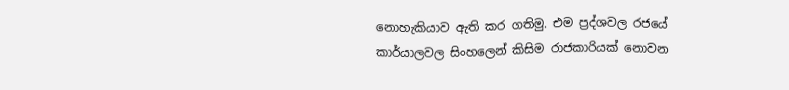නොහැකියාව ඇති කර ගතිමු. එම ප්‍රද්ශවල රජයේ කාර්යාලවල සිංහලෙන් කිසිම රාජකාරියක් නොවන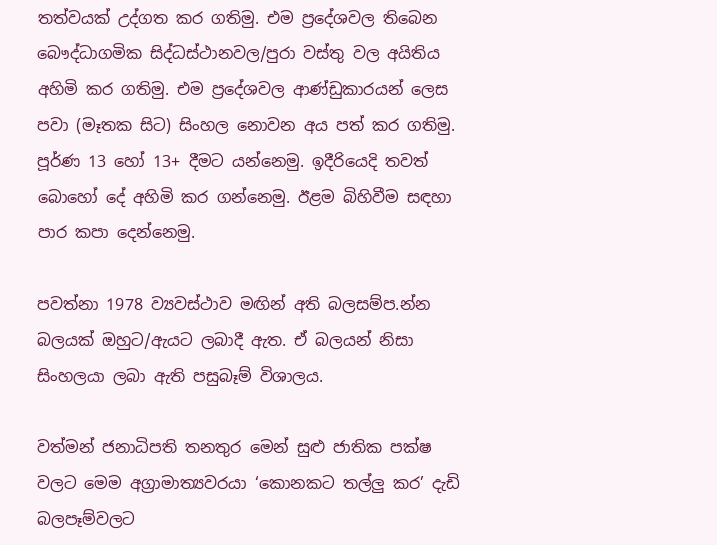තත්වයක් උද්ගත කර ගතිමු. එම ප්‍රදේශවල තිබෙන බෞද්ධාගමික සිද්ධස්ථානවල/පුරා වස්තු වල අයිතිය අහිමි කර ගතිමු. එම ප්‍රදේශවල ආණ්ඩුකාරයන් ලෙස පවා (මෑතක සිට) සිංහල නොවන අය පත් කර ගතිමු. පූර්ණ 13 හෝ 13+ දීමට යන්නෙමු. ඉදීරියෙදි තවත් බොහෝ දේ අහිමි කර ගන්නෙමු. ඊළම බිහිවීම සඳහා පාර කපා දෙන්නෙමු.

පවත්නා 1978 ව්‍යවස්ථාව මඟින් අති බලසම්ප.න්න බලයක් ඔහුට/ඇයට ලබාදී ඇත. ඒ බලයන් නිසා සිංහලයා ලබා ඇති පසුබෑම් විශාලය.

වත්මන් ජනාධිපති තනතුර මෙන් සුළු ජාතික පක්ෂ වලට මෙම අග්‍රාමාත්‍යවරයා ‘කොනකට තල්ලු කර’ දැඩි බලපෑම්වලට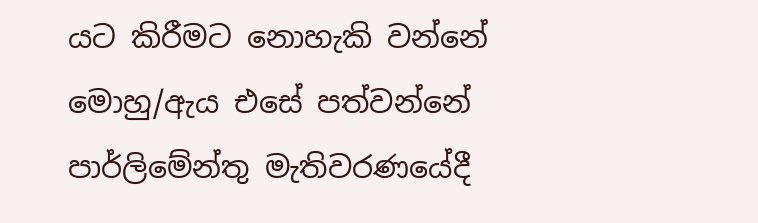යට කිරීමට නොහැකි වන්නේ මොහු/ඇය එසේ පත්වන්නේ පාර්ලිමේන්තු මැතිවරණයේදී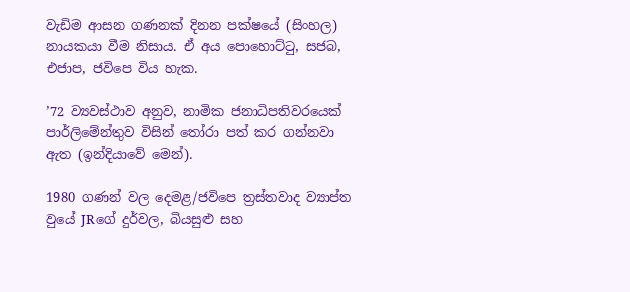වැඩිම ආසන ගණනක් දිනන පක්ෂයේ (සිංහල) නායකයා වීම නිසාය. ඒ අය පොහොට්ටු, සජබ, එජාප, ජවිපෙ විය හැක.

’72 ව්‍යවස්ථාව අනුව, නාමික ජනාධිපතිවරයෙක් පාර්ලිමේන්තුව විසින් තෝරා පත් කර ගන්නවා ඇත (ඉන්දියාවේ මෙන්).

1980 ගණන් වල දෙමළ/ජවිපෙ ත්‍රස්තවාද ව්‍යාප්ත වුයේ JRගේ දුර්වල, බියසුළු සහ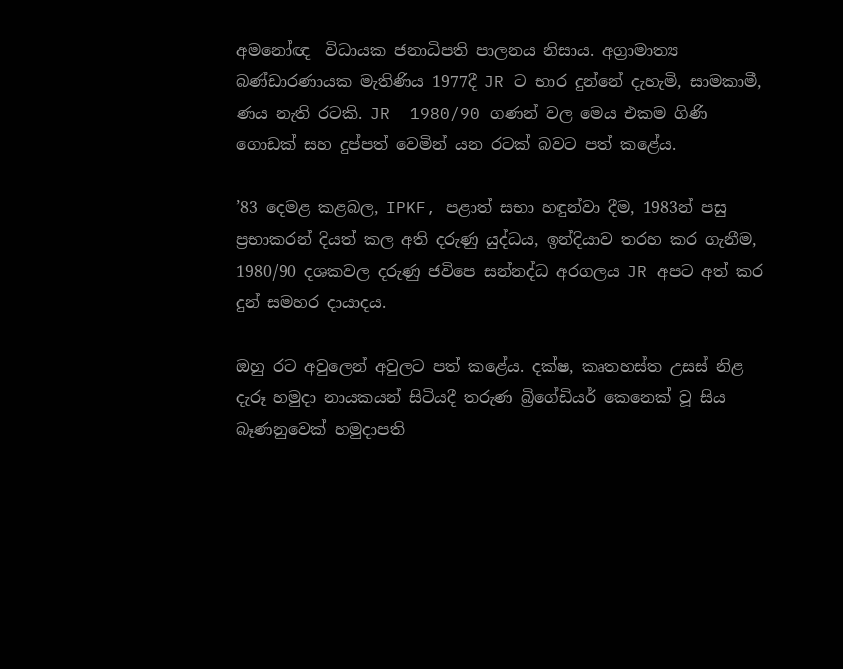අමනෝඥ  විධායක ජනාධිපති පාලනය නිසාය. අග්‍රාමාත්‍ය බණ්ඩාරණායක මැතිණිය 1977දී JR ට භාර දුන්නේ දැහැමි, සාමකාමී, ණය නැති රටකි. JR  1980/90 ගණන් වල මෙය එකම ගිණි ගොඩක් සහ දුප්පත් වෙමින් යන රටක් බවට පත් කළේය.

’83 දෙමළ කළබල, IPKF, පළාත් සභා හඳුන්වා දීම, 1983න් පසු ප්‍රභාකරන් දියත් කල අති දරුණු යුද්ධය, ඉන්දියාව තරහ කර ගැනීම, 1980/90 දශකවල දරුණු ජවිපෙ සන්නද්ධ අරගලය JR අපට අත් කර දුන් සමහර දායාදය.

ඔහු රට අවුලෙන් අවුලට පත් කළේය. දක්ෂ, කෘතහස්ත උසස් නිළ දැරූ හමුදා නායකයන් සිටියදී තරුණ බ්‍රිගේඩියර් කෙනෙක් වූ සිය බෑණනුවෙක් හමුදාපති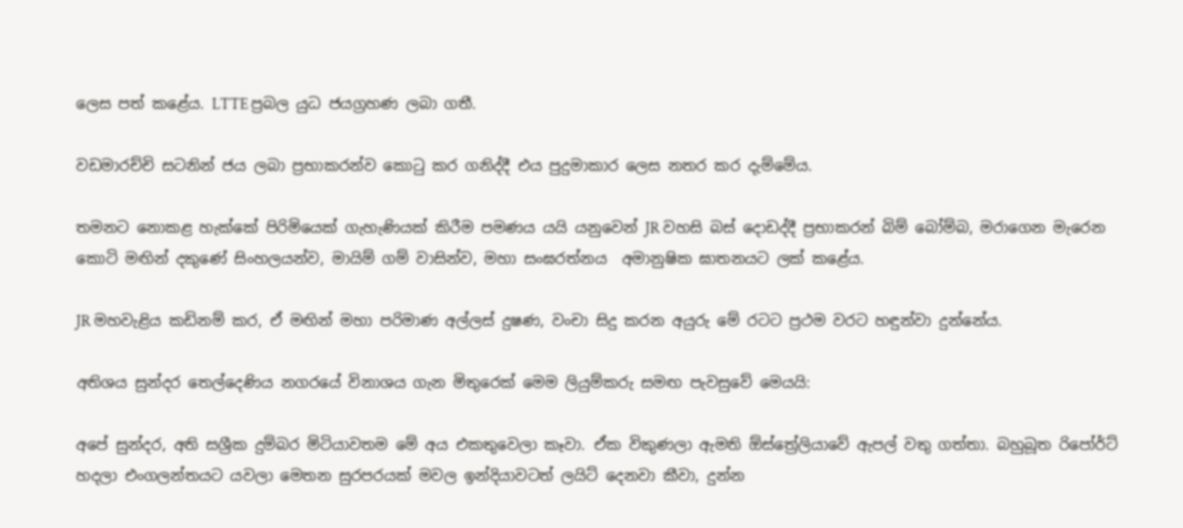ලෙස පත් කළේය. LTTE ප්‍රබල යුධ ජයග්‍රහණ ලබා ගතී.

වඩමාරච්චි සටනින් ජය ලබා ප්‍රභාකරන්ව කොටු කර ගනිද්දී එය පුදුමාකාර ලෙස නතර කර දැම්මේය.

තමනට නොකළ හැක්කේ පිරිමියෙක් ගැහැණියක් කිරීම පමණය යයි යනුවෙන් JR වහසි බස් දොඩද්දී ප්‍රභාකරන් බිම් බෝම්බ, මරාගෙන මැරෙන කොටි මඟින් දකුණේ සිංහලයන්ව, මායිම් ගම් වාසින්ව, මහා සංඝරත්නය  අමානුෂික ඝාතනයට ලක් කළේය.

JR මහවැළිය කඩිනම් කර, ඒ මඟින් මහා පරිමාණ අල්ලස් දුෂණ, වංචා සිදු කරන අයුරු මේ රටට ප්‍රථම වරට හඳුන්වා දුන්නේය.

අතිශය සුන්දර තෙල්දෙණිය නගරයේ විනාශය ගැන මිතුරෙක් මෙම ලියුම්කරු සමඟ පැවසුවේ මෙයයි:

අපේ සුන්දර, අති සශ්‍රීක දුම්බර මිටියාවතම මේ අය එකතුවෙලා කෑවා. ඒක විකුණලා ඇමති ඕස්ත්‍රේලියාවේ ඇපල් වතු ගත්තා. බහුබූත රිපෝර්ට් හදලා එංගලන්තයට යවලා මෙතන සුරපරයක් මවල ඉන්දියාවටත් ලයිට් දෙනවා කීවා, දුන්න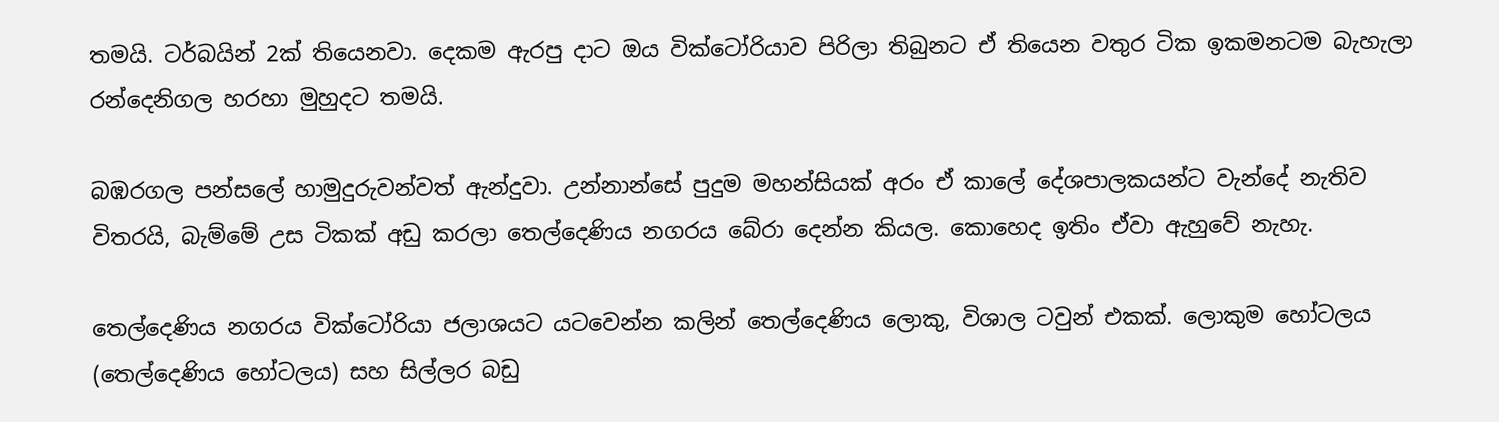තමයි. ටර්බයින් 2ක් තියෙනවා. දෙකම ඇරපු දාට ඔය වික්ටෝරියාව පිරිලා තිබුනට ඒ තියෙන වතුර ටික ඉකමනටම බැහැලා රන්දෙනිගල හරහා මුහුදට තමයි.

බඹරගල පන්සලේ හාමුදුරුවන්වත් ඇන්දුවා. උන්නාන්සේ පුදුම මහන්සියක් අරං ඒ කාලේ දේශපාලකයන්ට වැන්දේ නැතිව විතරයි, බැම්මේ උස ටිකක් අඩු කරලා තෙල්දෙණිය නගරය බේරා දෙන්න කියල. කොහෙද ඉතිං ඒවා ඇහුවේ නැහැ.

තෙල්දෙණිය නගරය වික්ටෝරියා ජලාශයට යටවෙන්න කලින් තෙල්දෙණිය ලොකු, විශාල ටවුන් එකක්. ලොකුම හෝටලය (තෙල්දෙණිය හෝටලය) සහ සිල්ලර බඩු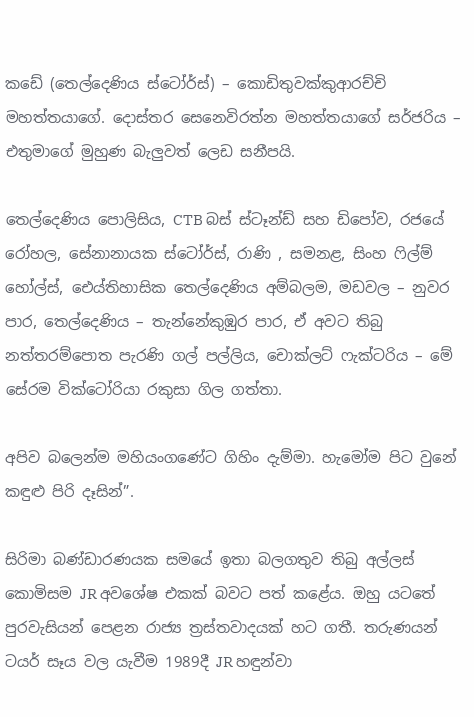කඩේ (තෙල්දෙණිය ස්ටෝර්ස්) – කොඩිතුවක්කුආරච්චි මහත්තයාගේ. දොස්තර සෙනෙවිරත්න මහත්තයාගේ සර්ජරිය – එතුමාගේ මුහුණ බැලුවත් ලෙඩ සනීපයි.

තෙල්දෙණිය පොලිසිය, CTB බස් ස්ටෑන්ඩ් සහ ඩිපෝව, රජයේ රෝහල, සේනානායක ස්ටෝර්ස්, රාණි , සමනළ, සිංහ ෆිල්ම් හෝල්ස්, ඓය්තිහාසික තෙල්දෙණිය අම්බලම, මඩවල – නුවර පාර, තෙල්දෙණිය – තැන්නේකුඹුර පාර, ඒ අවට තිබු නත්තරම්පොත පැරණි ගල් පල්ලිය, චොක්ලට් ෆැක්ටරිය – මේ සේරම වික්ටෝරියා රකුසා ගිල ගත්තා.

අපිව බලෙන්ම මහියංගණේට ගිහිං දැම්මා. හැමෝම පිට වුනේ කඳුළු පිරි දෑසින්”.

සිරිමා බණ්ඩාරණයක සමයේ ඉතා බලගතුව තිබු අල්ලස් කොමිසම JR අවශේෂ එකක් බවට පත් කළේය. ඔහු යටතේ පුරවැසියන් පෙළන රාජ්‍ය ත්‍රස්තවාදයක් හට ගතී. තරුණයන් ටයර් සෑය වල යැවීම 1989දී JR හඳුන්වා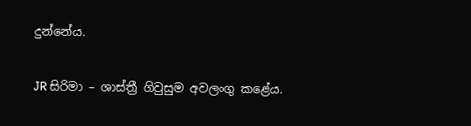දුන්නේය.

JR සිරිමා – ශාස්ත්‍රී ගිවුසුම අවලංගු කළේය.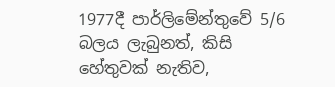1977දී පාර්ලිමේන්තුවේ 5/6  බලය ලැබුනත්, කිසි හේතුවක් නැතිව,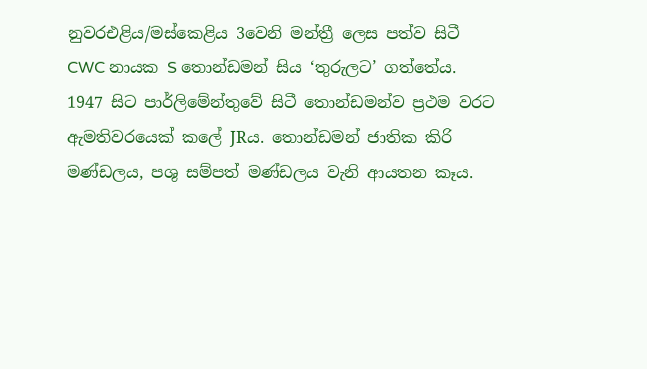නුවරඑළිය/මස්කෙළිය 3වෙනි මන්ත්‍රී ලෙස පත්ව සිටී CWC නායක S තොන්ඩමන් සිය ‘තුරුලට’ ගත්තේය. 1947 සිට පාර්ලිමේන්තුවේ සිටී තොන්ඩමන්ව ප්‍රථම වරට ඇමතිවරයෙක් කලේ JRය. තොන්ඩමන් ජාතික කිරි මණ්ඩලය, පශු සම්පත් මණ්ඩලය වැනි ආයතන කෑය.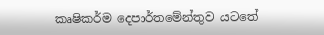කෘෂිකර්ම දෙපාර්තමේන්තුව යටතේ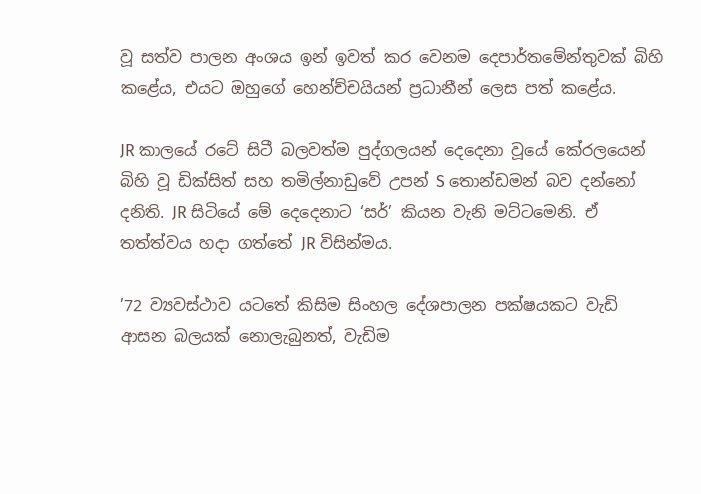වූ සත්ව පාලන අංශය ඉන් ඉවත් කර වෙනම දෙපාර්තමේන්තුවක් බිහි කළේය, එයට ඔහුගේ හෙන්ච්චයියන් ප්‍රධානීන් ලෙස පත් කළේය.

JR කාලයේ රටේ සිටී බලවත්ම පුද්ගලයන් දෙදෙනා වූයේ කේරලයෙන් බිහි වූ ඩික්සිත් සහ තමිල්නාඩුවේ උපන් S තොන්ඩමන් බව දන්නෝ දනිති. JR සිටියේ මේ දෙදෙනාට ‘සර්’ කියන වැනි මට්ටමෙනි. ඒ තත්ත්වය හදා ගත්තේ JR විසින්මය.

’72 ව්‍යවස්ථාව යටතේ කිසිම සිංහල දේශපාලන පක්ෂයකට වැඩි ආසන බලයක් නොලැබුනත්, වැඩිම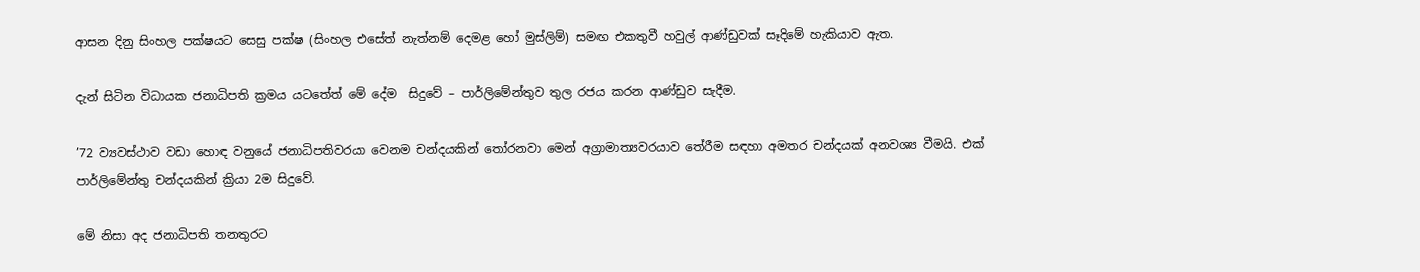ආසන දිනු සිංහල පක්ෂයට සෙසු පක්ෂ (සිංහල එසේත් නැත්නම් දෙමළ හෝ මුස්ලිම්) සමඟ එකතුවී හවුල් ආණ්ඩුවක් සෑදිමේ හැකියාව ඇත.

දැන් සිටින විධායක ජනාධිපති ක්‍රමය යටතේත් මේ දේම  සිදුවේ – පාර්ලිමේන්තුව තුල රජය කරන ආණ්ඩුව සැදීම.

’72 ව්‍යවස්ථාව වඩා හොඳ වනුයේ ජනාධිපතිවරයා වෙනම චන්දයකින් තෝරනවා මෙන් අග්‍රාමාත්‍යවරයාව තේරීම සඳහා අමතර චන්දයක් අනවශ්‍ය වීමයි. එක් පාර්ලිමේන්තු චන්දයකින් ක්‍රියා 2ම සිදුවේ.

මේ නිසා අද ජනාධිපති තනතුරට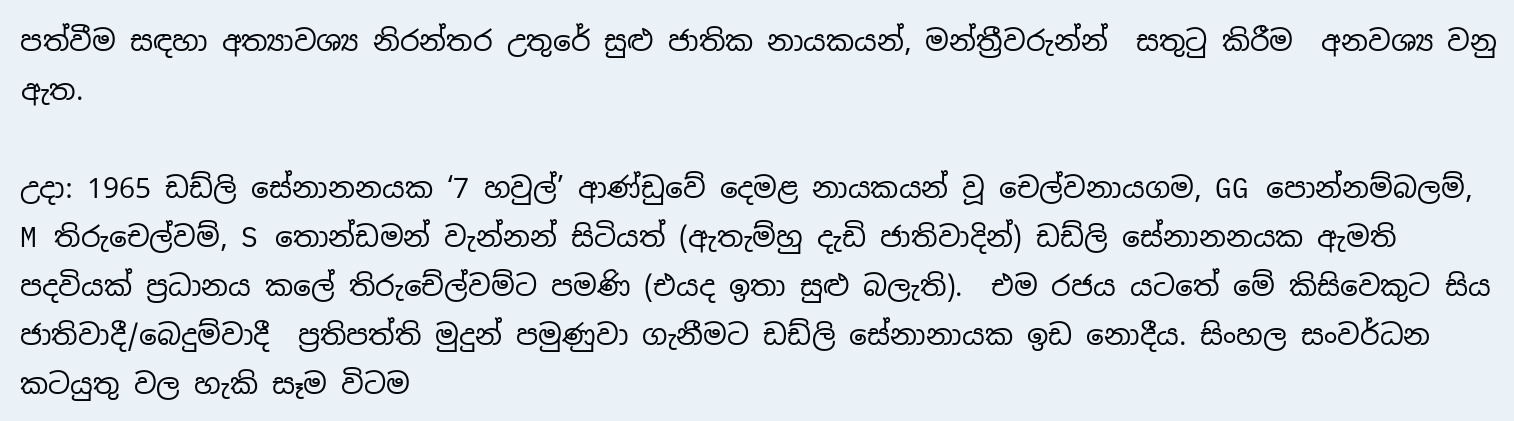පත්වීම සඳහා අත්‍යාවශ්‍ය නිරන්තර උතුරේ සුළු ජාතික නායකයන්, මන්ත්‍රීවරුන්න්  සතුටු කිරීම  අනවශ්‍ය වනු ඇත.

උදා: 1965 ඩඩ්ලි සේනානනයක ‘7 හවුල්’ ආණ්ඩුවේ දෙමළ නායකයන් වූ චෙල්වනායගම, GG පොන්නම්බලම්, M තිරුචෙල්වම්, S තොන්ඩමන් වැන්නන් සිටියත් (ඇතැම්හු දැඩි ජාතිවාදින්) ඩඩ්ලි සේනානනයක ඇමති පදවියක් ප්‍රධානය කලේ තිරුචේල්වම්ට පමණි (එයද ඉතා සුළු බලැති).  එම රජය යටතේ මේ කිසිවෙකුට සිය ජාතිවාදී/බෙදුම්වාදී  ප්‍රතිපත්ති මුදුන් පමුණුවා ගැනීමට ඩඩ්ලි සේනානායක ඉඩ නොදීය. සිංහල සංවර්ධන කටයුතු වල හැකි සෑම විටම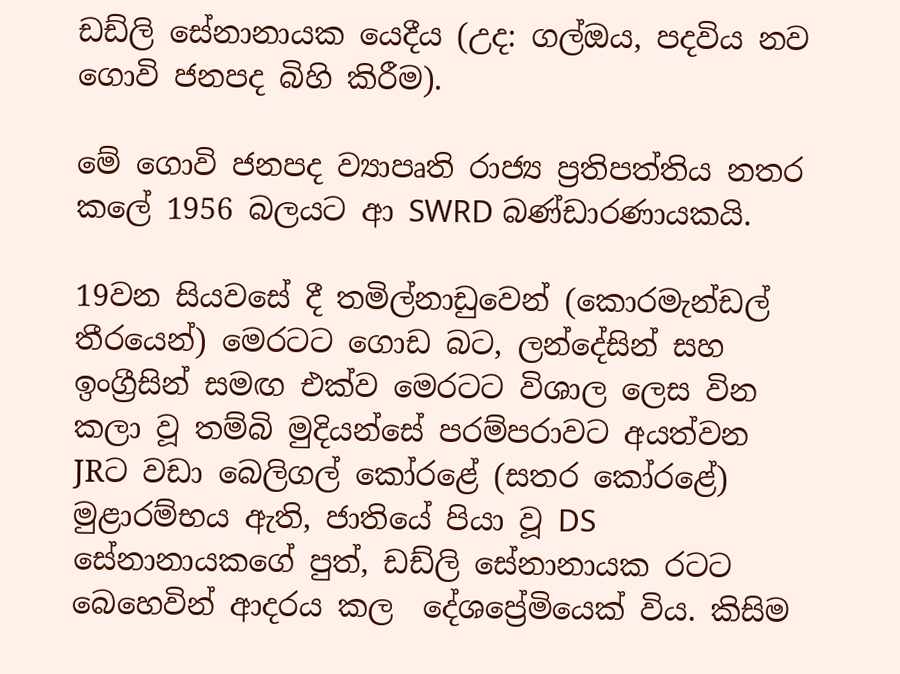ඩඩ්ලි සේනානායක යෙදීය (උද: ගල්ඔය, පදවිය නව ගොවි ජනපද බිහි කිරීම).

මේ ගොවි ජනපද ව්‍යාපෘති රාජ්‍ය ප්‍රතිපත්තිය නතර කලේ 1956 බලයට ආ SWRD බණ්ඩාරණායකයි.

19වන සියවසේ දී තමිල්නාඩුවෙන් (කොරමැන්ඩල් තීරයෙන්) මෙරටට ගොඩ බට, ලන්දේසින් සහ ඉංග්‍රීසින් සමඟ එක්ව මෙරටට විශාල ලෙස වින කලා වූ තම්බි මුදියන්සේ පරම්පරාවට අයත්වන JRට වඩා බෙලිගල් කෝරළේ (සතර කෝරළේ) මුළාරම්භය ඇති, ජාතියේ පියා වූ DS සේනානායකගේ පුත්, ඩඩ්ලි සේනානායක රටට බෙහෙවින් ආදරය කල  දේශප්‍රේමියෙක් විය. කිසිම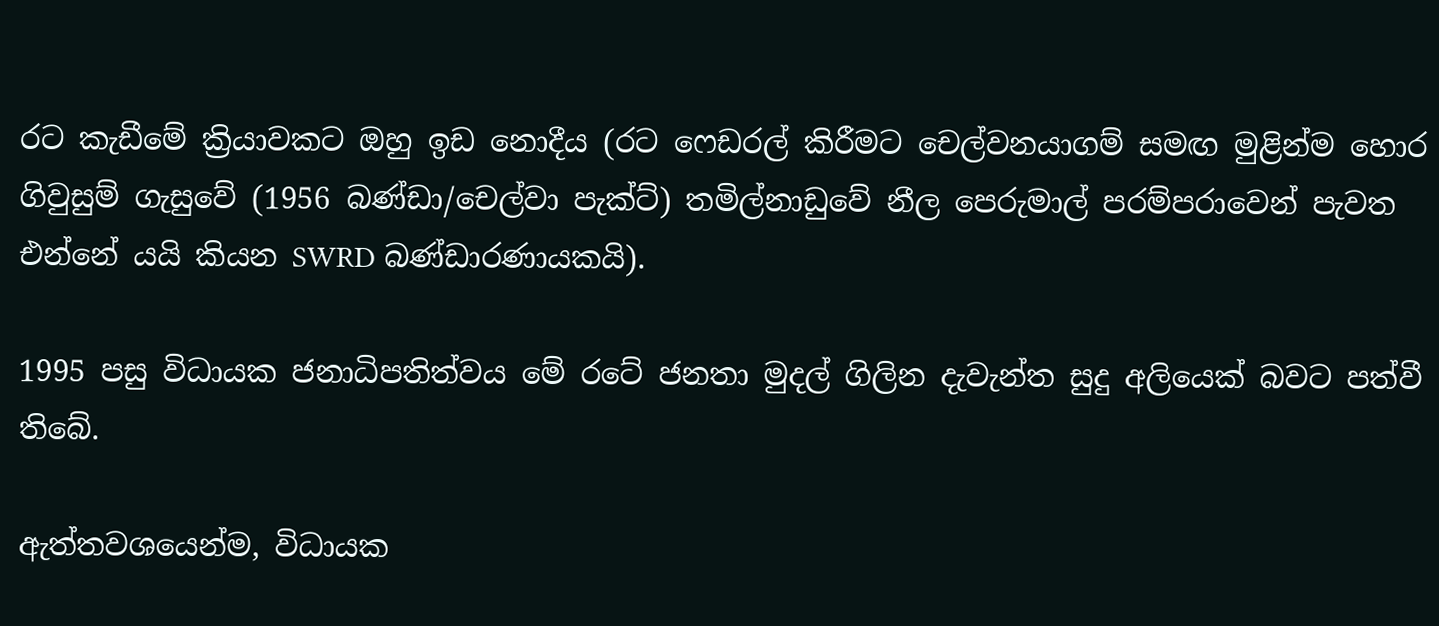රට කැඩීමේ ක්‍රියාවකට ඔහු ඉඩ නොදීය (රට ෆෙඩරල් කිරීමට චෙල්වනයාගම් සමඟ මුළින්ම හොර ගිවුසුම් ගැසුවේ (1956 බණ්ඩා/චෙල්වා පැක්ට්) තමිල්නාඩුවේ නීල පෙරුමාල් පරම්පරාවෙන් පැවත එන්නේ යයි කියන SWRD බණ්ඩාරණායකයි).

1995 පසු විධායක ජනාධිපතිත්වය මේ රටේ ජනතා මුදල් ගිලින දැවැන්ත සුදු අලියෙක් බවට පත්වී තිබේ.

ඇත්තවශයෙන්ම, විධායක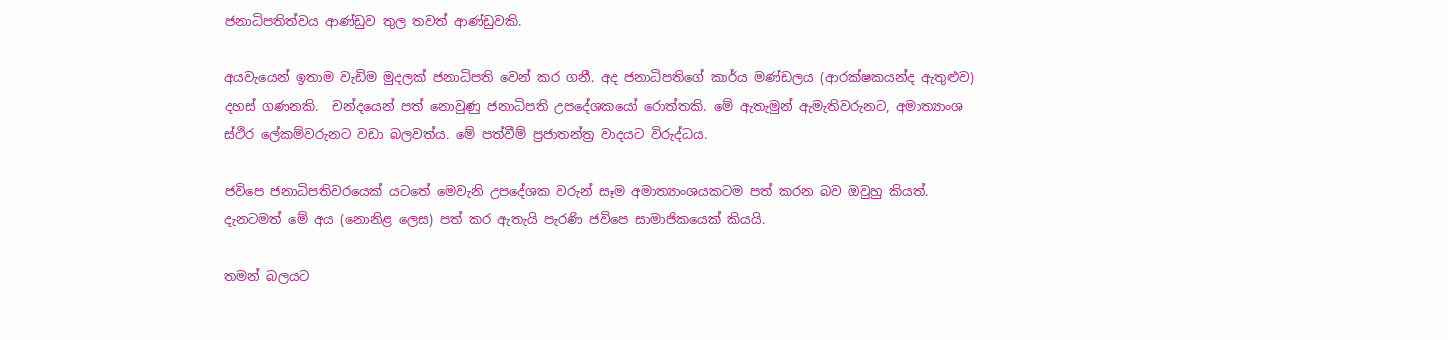ජනාධිපතිත්වය ආණ්ඩුව තුල තවත් ආණ්ඩුවකි.

අයවැයෙන් ඉතාම වැඩිම මුදලක් ජනාධිපති වෙන් කර ගනී. අද ජනාධිපතිගේ කාර්ය මණ්ඩලය (ආරක්ෂකයන්ද ඇතුළුව)  දහස් ගණනකි.  චන්දයෙන් පත් නොවුණු ජනාධිපති උපදේශකයෝ රොත්තකි. මේ ඇතැමුන් ඇමැතිවරුනට, අමාත්‍යාංශ ස්ථිර ලේකම්වරුනට වඩා බලවත්ය. මේ පත්වීම් ප්‍රජාතන්ත්‍ර වාදයට විරුද්ධය.

ජවිපෙ ජනාධිපතිවරයෙක් යටතේ මෙවැනි උපදේශක වරුන් සෑම අමාත්‍යාංශයකටම පත් කරන බව ඔවුහු කියත්. දැනටමත් මේ අය (නොනිළ ලෙස) පත් කර ඇතැයි පැරණි ජවිපෙ සාමාජිකයෙක් කියයි.

තමන් බලයට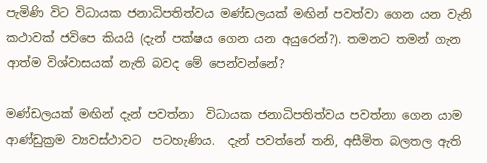පැමිණි විට විධායක ජනාධිපතිත්වය මණ්ඩලයක් මඟින් පවත්වා ගෙන යන වැනි කථාවක් ජවිපෙ කියයි (දැන් පක්ෂය ගෙන යන අයුරෙන්?). තමනට තමන් ගැන ආත්ම විශ්වාසයක් නැති බවද මේ පෙන්වන්නේ?

මණ්ඩලයක් මඟින් දැන් පවත්නා  විධායක ජනාධිපතිත්වය පවත්නා ගෙන යාම ආණ්ඩුක්‍රම ව්‍යවස්ථාවට  පටහැණිය.  දැන් පවත්නේ තනි, අසීමිත බලතල ඇති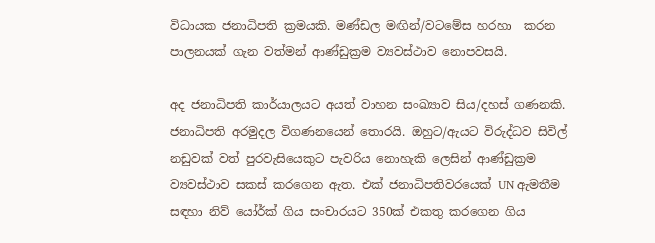විධායක ජනාධිපති ක්‍රමයකි. මණ්ඩල මඟින්/වටමේස හරහා  කරන පාලනයක් ගැන වත්මන් ආණ්ඩුක්‍රම ව්‍යවස්ථාව නොපවසයි.

අද ජනාධිපති කාර්යාලයට අයත් වාහන සංඛ්‍යාව සිය/දහස් ගණනකි. ජනාධිපති අරමුදල විගණනයෙන් තොරයි. ඔහුට/ඇයට විරුද්ධව සිවිල් නඩුවක් වත් පුරවැසියෙකුට පැවරිය නොහැකි ලෙසින් ආණ්ඩුක්‍රම ව්‍යවස්ථාව සකස් කරගෙන ඇත. එක් ජනාධිපතිවරයෙක් UN ඇමතීම සඳහා නිව් යෝර්ක් ගිය සංචාරයට 350ක් එකතු කරගෙන ගිය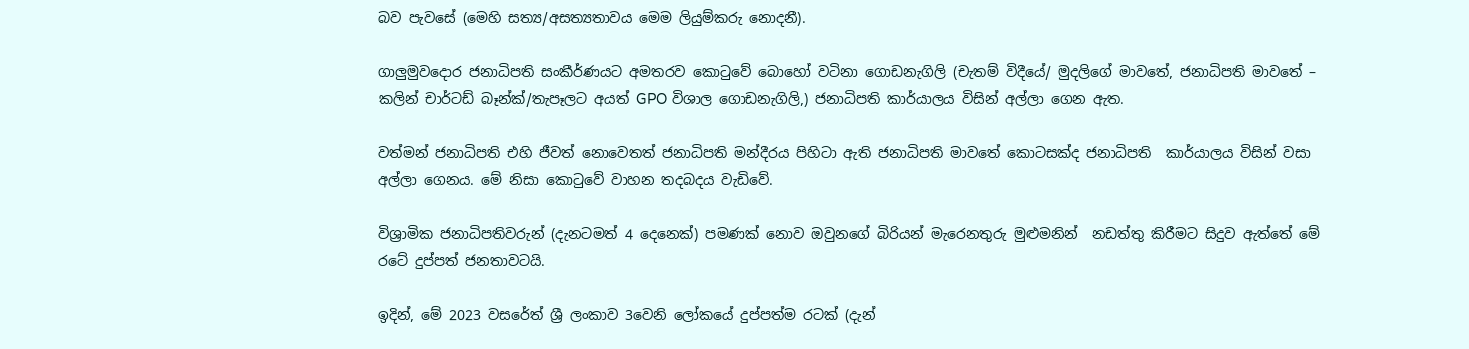බව පැවසේ (මෙහි සත්‍ය/අසත්‍යතාවය මෙම ලියුම්කරු නොදනී).

ගාලුමුවදොර ජනාධිපති සංකීර්ණයට අමතරව කොටුවේ බොහෝ වටිනා ගොඩනැගිලි (චැතම් විදීයේ/ මුදලිගේ මාවතේ, ජනාධිපති මාවතේ – කලින් චාර්ටඩ් බෑන්ක්/තැපෑලට අයත් GPO විශාල ගොඩනැගිලි,) ජනාධිපති කාර්යාලය විසින් අල්ලා ගෙන ඇත.

වත්මන් ජනාධිපති එහි ජීවත් නොවෙතත් ජනාධිපති මන්දීරය පිහිටා ඇති ජනාධිපති මාවතේ කොටසක්ද ජනාධිපති  කාර්යාලය විසින් වසා අල්ලා ගෙනය. මේ නිසා කොටුවේ වාහන තදබදය වැඩිවේ.

විශ්‍රාමික ජනාධිපතිවරුන් (දැනටමත් 4 දෙනෙක්) පමණක් නොව ඔවුනගේ බිරියන් මැරෙනතුරු මුළුමනින්  නඩත්තු කිරීමට සිදුව ඇත්තේ මේ රටේ දුප්පත් ජනතාවටයි.

ඉදින්, මේ 2023 වසරේත් ශ්‍රී ලංකාව 3වෙනි ලෝකයේ දුප්පත්ම රටක් (දැන්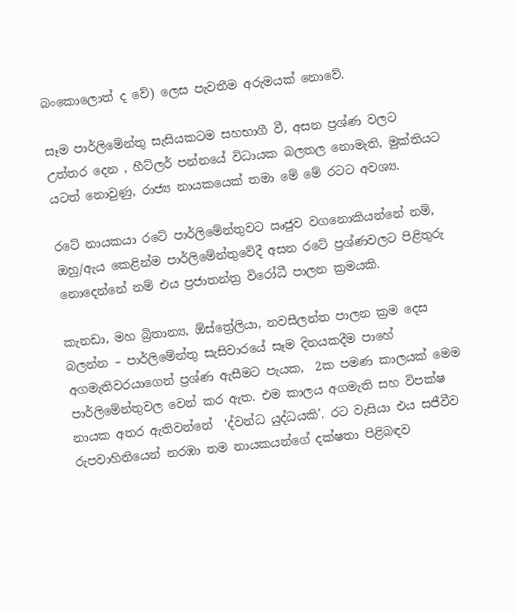බංකොලොත් ද වේ) ලෙස පැවතීම අරුමයක් නොවේ.

සෑම පාර්ලිමේන්තු සැසියකටම සහභාගී වී, අසන ප්‍රශ්ණ වලට උත්තර දෙන , හීට්ලර් පන්නයේ විධායක බලතල නොමැති, මුක්තියට යටත් නොවුණු, රාජ්‍ය නායකයෙක් තමා මේ මේ රටට අවශ්‍ය.

රටේ නායකයා රටේ පාර්ලිමේන්තුවට ඍජුව වගනොකියන්නේ නම්, ඔහු/ඇය කෙළින්ම පාර්ලිමේන්තුවේදී අසන රටේ ප්‍රශ්ණවලට පිළිතුරු නොදෙන්නේ නම් එය ප්‍රජාතන්ත්‍ර විරෝධී පාලන ක්‍රමයකි.

කැනඩා, මහ බ්‍රිතාන්‍ය, ඕස්ත්‍රේලියා, නවසීලන්ත පාලන ක්‍රම දෙස බලන්න – පාර්ලිමේන්තු සැසිවාරයේ සෑම දිනයකදීම පාහේ අගමැතිවරයාගෙන් ප්‍රශ්ණ ඇසීමට පැයක,  2ක පමණ කාලයක් මෙම පාර්ලිමේන්තුවල වෙන් කර ඇත. එම කාලය අගමැති සහ විපක්ෂ නායක අතර ඇතිවන්නේ  ‘ද්වන්ධ යුද්ධයකි’. රට වැසියා එය සජීවීව රුපවාහිනියෙන් නරඹා තම නායකයන්ගේ දක්ෂතා පිළිබඳව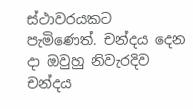ස්ථාවරයකට පැමිණෙත්. චන්දය දෙන දා ඔවුහු නිවැරදිව චන්දය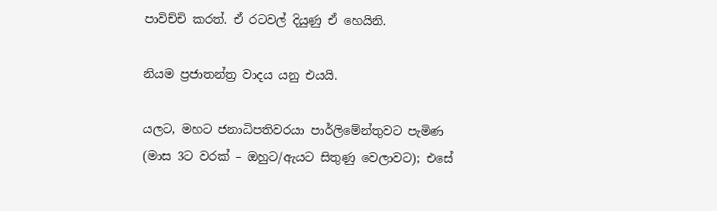පාවිච්චි කරත්. ඒ රටවල් දියුණු ඒ හෙයිනි.

නියම ප්‍රජාතන්ත්‍ර වාදය යනු එයයි.

යලට, මහට ජනාධිපතිවරයා පාර්ලිමේන්තුවට පැමිණ (මාස 3ට වරක් – ඔහුට/ඇයට සිතුණු වෙලාවට); එසේ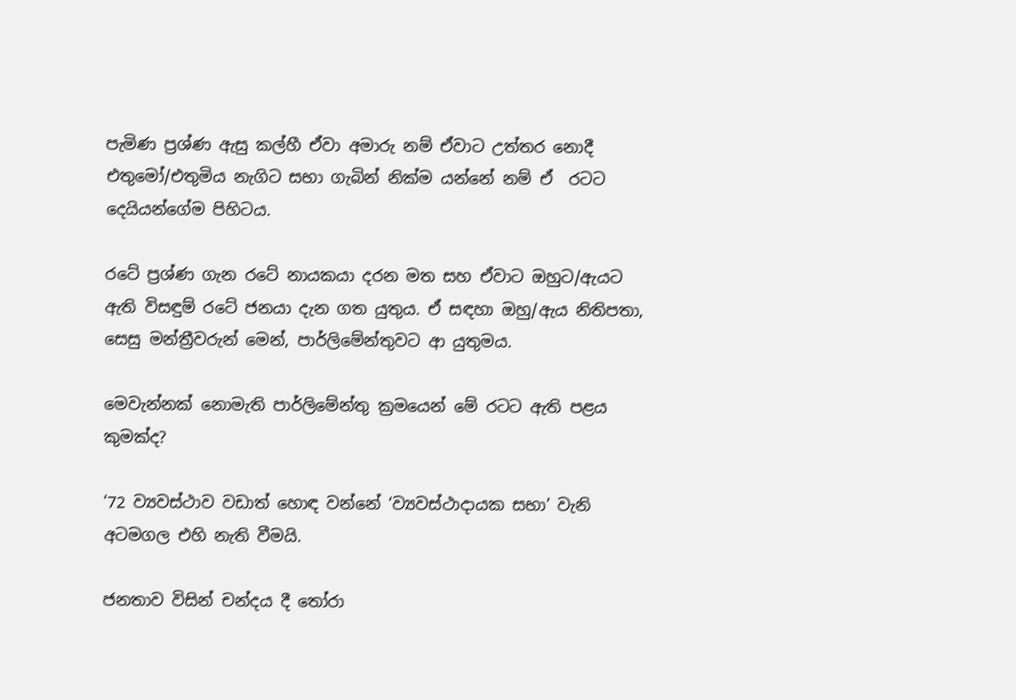පැමිණ ප්‍රශ්ණ ඇසු කල්හී ඒවා අමාරු නම් ඒවාට උත්තර නොදී එතුමෝ/එතුමිය නැගිට සභා ගැබින් නික්ම යන්නේ නම් ඒ  රටට දෙයියන්ගේම පිහිටය.

රටේ ප්‍රශ්ණ ගැන රටේ නායකයා දරන මත සහ ඒවාට ඔහුට/ඇයට ඇති විසඳුම් රටේ ජනයා දැන ගත යුතුය. ඒ සඳහා ඔහු/ඇය නිතිපතා, සෙසු මන්ත්‍රීවරුන් මෙන්, පාර්ලිමේන්තුවට ආ යුතුමය.

මෙවැන්නක් නොමැති පාර්ලිමේන්තු ක්‍රමයෙන් මේ රටට ඇති පළය කුමක්ද?

‘72 ව්‍යවස්ථාව වඩාත් හොඳ වන්නේ ‘ව්‍යවස්ථාදායක සභා’ වැනි අටමගල එහි නැති වීමයි.

ජනතාව විසින් චන්දය දී තෝරා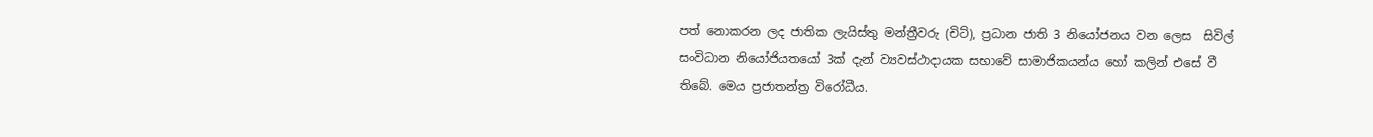පත් නොකරන ලද ජාතික ලැයිස්තු මන්ත්‍රීවරු (චිට්), ප්‍රධාන ජාති 3 නියෝජනය වන ලෙස  සිවිල් සංවිධාන නියෝජියතයෝ 3ක් දැන් ව්‍යවස්ථාදායක සභාවේ සාමාජිකයන්ය හෝ කලින් එසේ වී තිබේ. මෙය ප්‍රජාතන්ත්‍ර විරෝධීය.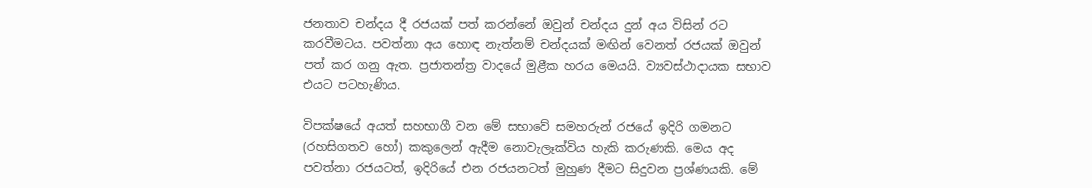ජනතාව චන්දය දී රජයක් පත් කරන්නේ ඔවුන් චන්දය දුන් අය විසින් රට කරවීමටය. පවත්නා අය හොඳ නැත්නම් චන්දයක් මඟින් වෙනත් රජයක් ඔවුන් පත් කර ගනු ඇත. ප්‍රජාතන්ත්‍ර වාදයේ මුළීක හරය මෙයයි. ව්‍යවස්ථාදායක සභාව එයට පටහැණිය.

විපක්ෂයේ අයත් සහභාගී වන මේ සභාවේ සමහරුන් රජයේ ඉදිරි ගමනට (රහසිගතව හෝ) කකුලෙන් ඇදීම නොවැලෑක්විය හැකි කරුණකි. මෙය අද පවත්නා රජයටත්, ඉදිරියේ එන රජයනටත් මුහුණ දීමට සිදුවන ප්‍රශ්ණයකි. මේ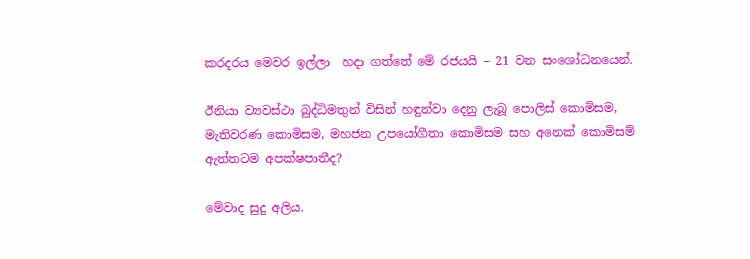කරදරය මෙවර ඉල්ලා  හදා ගත්තේ මේ රජයයි – 21 වන සංශෝධනයෙන්.

ඊනියා ව්‍යවස්ථා බුද්ධිමතුන් විසින් හඳුන්වා දෙනු ලැබූ පොලිස් කොමිසම, මැතිවරණ කොමිසම, මහජන උපයෝගීතා කොමිසම සහ අනෙක් කොමිසම් ඇත්තටම අපක්ෂපාතීද?

මේවාද සුදු අලිය.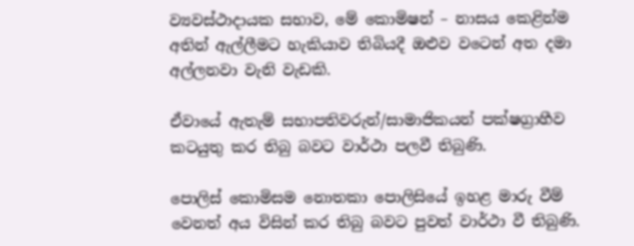ව්‍යවස්ථාදායක සභාව, මේ කොමිෂන් – නාසය කෙළින්ම අතින් ඇල්ලීමට හැකියාව තිබියදී ඔළුව වටෙන් අත දමා අල්ලනවා වැනි වැඩකි.

ඒවායේ ඇතැම් සභාපතිවරුන්/සාමාජිකයන් පක්ෂග්‍රාහීව කටයුතු කර තිබු බවට වාර්ථා පලවී තිබුණි.

පොලිස් කොමිසම නොතකා පොලිසියේ ඉහළ මාරු වීම් වෙනත් අය විසින් කර තිබු බවට පුවත් වාර්ථා වී තිබුණි.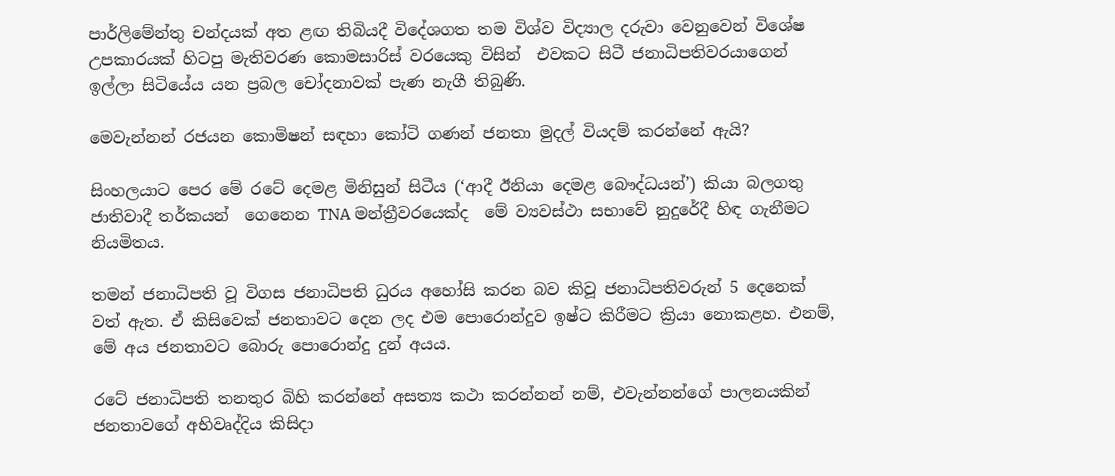පාර්ලිමේන්තු චන්දයක් අත ළඟ තිබියදී විදේශගත තම විශ්ව විද්‍යාල දරුවා වෙනුවෙන් විශේෂ උපකාරයක් හිටපු මැතිවරණ කොමසාරිස් වරයෙකු විසින්  එවකට සිටී ජනාධිපතිවරයාගෙන් ඉල්ලා සිටියේය යන ප්‍රබල චෝදනාවක් පැණ නැගී තිබුණි.

මෙවැන්නන් රජයන කොමිෂන් සඳහා කෝටි ගණන් ජනතා මුදල් වියදම් කරන්නේ ඇයි?

සිංහලයාට පෙර මේ රටේ දෙමළ මිනිසුන් සිටීය (‘ආදී ඊනියා දෙමළ බෞද්ධයන්’) කියා බලගතු ජාතිවාදී තර්කයන්  ගෙනෙන TNA මන්ත්‍රීවරයෙක්ද  මේ ව්‍යවස්ථා සභාවේ නුදුරේදී හිඳ ගැනීමට නියමිතය.

තමන් ජනාධිපති වූ විගස ජනාධිපති ධුරය අහෝසි කරන බව කිවූ ජනාධිපතිවරුන් 5 දෙනෙක් වත් ඇත. ඒ කිසිවෙක් ජනතාවට දෙන ලද එම පොරොන්දුව ඉෂ්ට කිරීමට ක්‍රියා නොකළහ. එනම්, මේ අය ජනතාවට බොරු පොරොන්දු දුන් අයය.

රටේ ජනාධිපති තනතුර බිහි කරන්නේ අසත්‍ය කථා කරන්නන් නම්, එවැන්නන්ගේ පාලනයකින් ජනතාවගේ අභිවෘද්දිය කිසිදා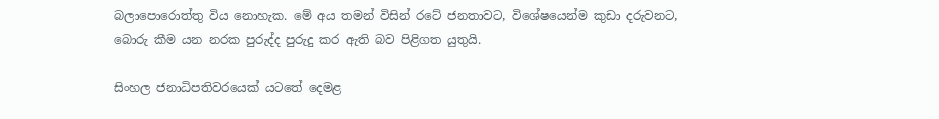බලාපොරොත්තු විය නොහැක. මේ අය තමන් විසින් රටේ ජනතාවට, විශේෂයෙන්ම කුඩා දරුවනට, බොරු කීම යන නරක පුරුද්ද පුරුදු කර ඇති බව පිළිගත යුතුයි.

සිංහල ජනාධිපතිවරයෙක් යටතේ දෙමළ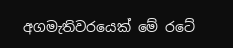අගමැතිවරයෙක් මේ රටේ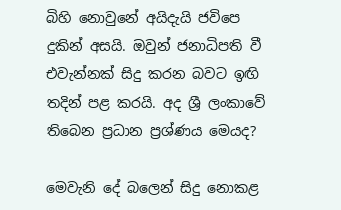බිහි නොවුනේ අයිදැයි ජවිපෙ දුකින් අසයි. ඔවුන් ජනාධිපති වී එවැන්නක් සිදු කරන බවට ඉඟි තදින් පළ කරයි. අද ශ්‍රී ලංකාවේ තිබෙන ප්‍රධාන ප්‍රශ්ණය මෙයද?

මෙවැනි දේ බලෙන් සිදු නොකළ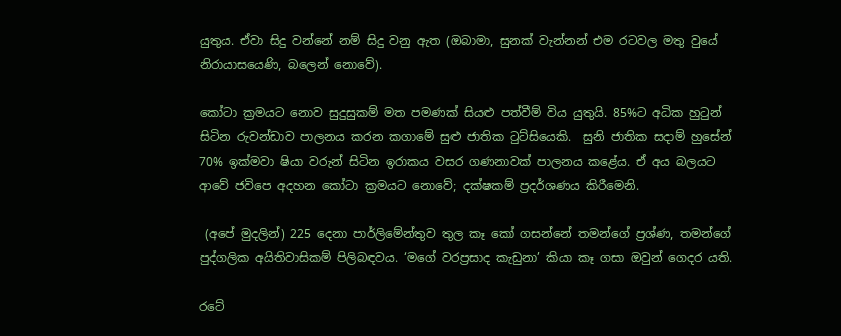යුතුය. ඒවා සිදු වන්නේ නම් සිදු වනු ඇත (ඔබාමා, සුනක් වැන්නන් එම රටවල මතු වුයේ නිරායාසයෙණි, බලෙන් නොවේ).

කෝටා ක්‍රමයට නොව සුදුසුකම් මත පමණක් සියළු පත්වීම් විය යුතුයි. 85%ට අධික හුටුන් සිටින රුවන්ඩාව පාලනය කරන කගාමේ සුළු ජාතික ටුට්සියෙකි.  සුනි ජාතික සදාම් හුසේන් 70% ඉක්මවා ෂියා වරුන් සිටින ඉරාකය වසර ගණනාවක් පාලනය කළේය. ඒ අය බලයට ආවේ ජවිපෙ අදහන කෝටා ක්‍රමයට නොවේ; දක්ෂකම් ප්‍රදර්ශණය කිරීමෙනි.

 (අපේ මුදලින්) 225 දෙනා පාර්ලිමේන්තුව තුල කෑ කෝ ගසන්නේ තමන්ගේ ප්‍රශ්ණ, තමන්ගේ  පුද්ගලික අයිතිවාසිකම් පිලිබඳවය. ‘මගේ වරප්‍රසාද කැඩුනා’ කියා කෑ ගසා ඔවුන් ගෙදර යති.

රටේ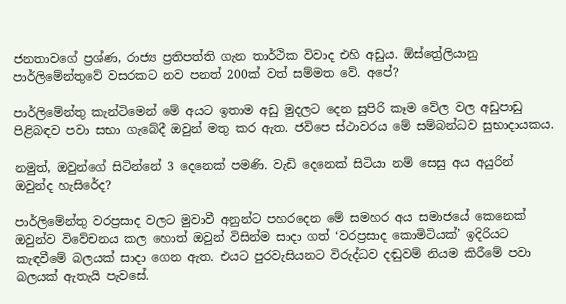ජනතාවගේ ප්‍රශ්ණ, රාජ්‍ය ප්‍රතිපත්ති ගැන තාර්ථික විවාද එහි අඩුය. ඕස්ත්‍රේලියානු පාර්ලිමේන්තුවේ වසරකට නව පනත් 200ක් වත් සම්මත වේ. අපේ?

පාර්ලිමේන්තු කැන්ටිමෙන් මේ අයට ඉතාම අඩු මුදලට දෙන සුපිරි කෑම වේල වල අඩුපාඩු පිළිබඳව පවා සභා ගැබේදී ඔවුන් මතු කර ඇත. ජවිපෙ ස්ථාවරය මේ සම්බන්ධව සුභාදායකය.

නමුත්, ඔවුන්ගේ සිටින්නේ 3 දෙනෙක් පමණි. වැඩි දෙනෙක් සිටියා නම් සෙසු අය අයුරින් ඔවුන්ද හැසිරේද?

පාර්ලිමේන්තු වරප්‍රසාද වලට මුවාවී අනුන්ට පහරදෙන මේ සමහර අය සමාජයේ කෙනෙක් ඔවුන්ව විවේචනය කල හොත් ඔවුන් විසින්ම සාදා ගත් ‘වරප්‍රසාද කොමිටියක්’ ඉදිරියට කැඳවීමේ බලයක් සාදා ගෙන ඇත. එයට පුරවැසියනට විරුද්ධව දඬුවම් නියම කිරීමේ පවා බලයක් ඇතැයි පැවසේ.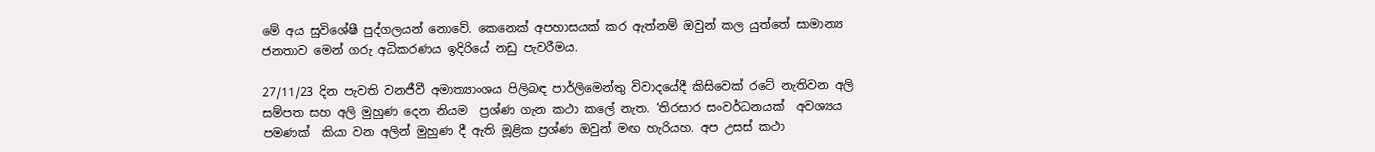මේ අය සුවිශේෂී පුද්ගලයන් නොවේ. කෙනෙක් අපහාසයක් කර ඇත්නම් ඔවුන් කල යුත්තේ සාමාන්‍ය ජනතාව මෙන් ගරු අධිකරණය ඉදිරියේ නඩු පැවරීමය.

27/11/23 දින පැවති වනජීවී අමාත්‍යාංශය පිලිබඳ පාර්ලිමෙන්තු විවාදයේදී කිසිවෙක් රටේ නැතිවන අලි සම්පත සහ අලි මුහුණ දෙන නියම  ප්‍රශ්ණ ගැන කථා කලේ නැත. ‘තිරසාර සංවර්ධනයක්  අවශ්‍යය පමණක්  කියා වන අලින් මුහුණ දී ඇති මූළික ප්‍රශ්ණ ඔවුන් මඟ හැරියහ. අප උසස් කථා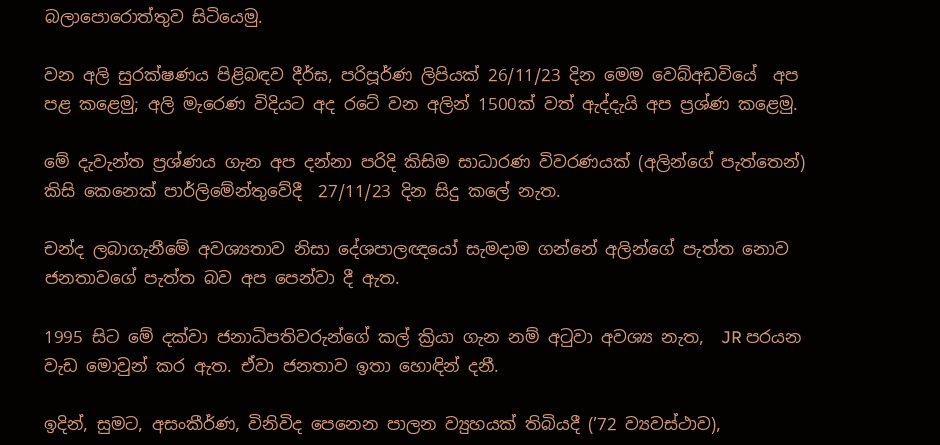බලාපොරොත්තුව සිටියෙමු.

වන අලි සුරක්ෂණය පිළිබඳව දීර්ඝ, පරිපූර්ණ ලිපියක් 26/11/23 දින මෙම වෙබ්අඩවියේ  අප පළ කළෙමු; අලි මැරෙණ විදියට අද රටේ වන අලින් 1500ක් වත් ඇද්දැයි අප ප්‍රශ්ණ කළෙමු.

මේ දැවැන්ත ප්‍රශ්ණය ගැන අප දන්නා පරිදි කිසිම සාධාරණ විවරණයක් (අලින්ගේ පැත්තෙන්) කිසි කෙනෙක් පාර්ලිමේන්තුවේදී  27/11/23 දින සිදු කලේ නැත.

චන්ද ලබාගැනීමේ අවශ්‍යතාව නිසා දේශපාලඥයෝ සැමදාම ගන්නේ අලින්ගේ පැත්ත නොව ජනතාවගේ පැත්ත බව අප පෙන්වා දී ඇත.

1995 සිට මේ දක්වා ජනාධිපතිවරුන්ගේ කල් ක්‍රියා ගැන නම් අටුවා අවශ්‍ය නැත,  JR පරයන වැඩ මොවුන් කර ඇත. ඒවා ජනතාව ඉතා හොඳින් දනී.

ඉදින්, සුමට, අසංකීර්ණ, විනිවිද පෙනෙන පාලන ව්‍යුහයක් තිබියදී (’72 ව්‍යවස්ථාව),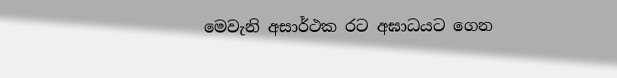මෙවැනි අසාර්ථක රට අඝාධයට ගෙන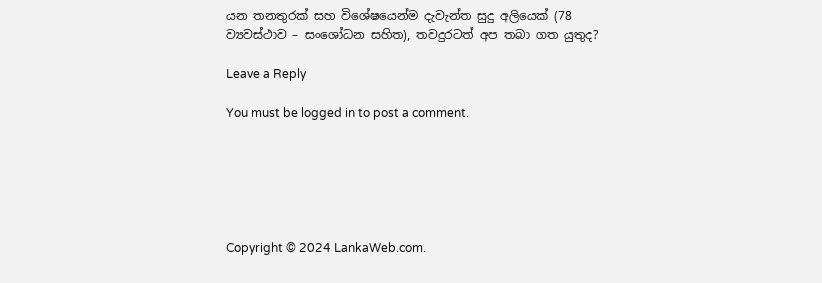යන තනතුරක් සහ විශේෂයෙන්ම දැවැන්ත සුදු අලියෙක් (78  ව්‍යවස්ථාව – සංශෝධන සහිත), තවදුරටත් අප තබා ගත යුතුද?

Leave a Reply

You must be logged in to post a comment.






Copyright © 2024 LankaWeb.com.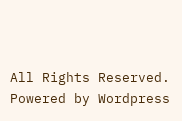All Rights Reserved. Powered by Wordpress